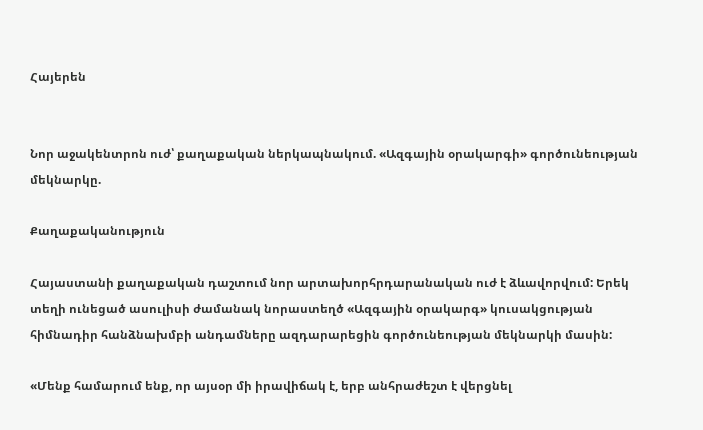Հայերեն


Նոր աջակենտրոն ուժ՝ քաղաքական ներկապնակում. «Ազգային օրակարգի» գործունեության մեկնարկը.

Քաղաքականություն

Հայաստանի քաղաքական դաշտում նոր արտախորհրդարանական ուժ է ձևավորվում: Երեկ տեղի ունեցած ասուլիսի ժամանակ նորաստեղծ «Ազգային օրակարգ» կուսակցության հիմնադիր հանձնախմբի անդամները ազդարարեցին գործունեության մեկնարկի մասին:

«Մենք համարում ենք, որ այսօր մի իրավիճակ է, երբ անհրաժեշտ է վերցնել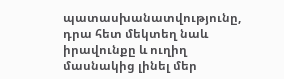պատասխանատվությունը, դրա հետ մեկտեղ նաև իրավունքը և ուղիղ մասնակից լինել մեր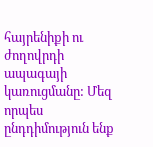հայրենիքի ու ժողովրդի ապագայի կառուցմանը: Մեզ որպես ընդդիմություն ենք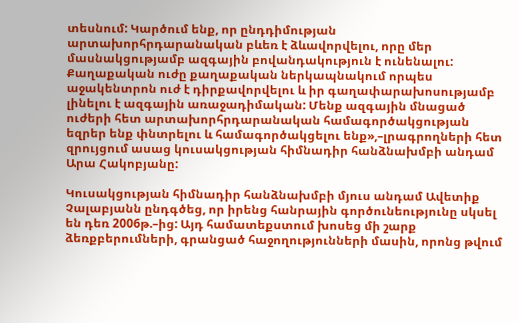տեսնում: Կարծում ենք, որ ընդդիմության արտախորհրդարանական բևեռ է ձևավորվելու, որը մեր մասնակցությամբ ազգային բովանդակություն է ունենալու: Քաղաքական ուժը քաղաքական ներկապնակում որպես աջակենտրոն ուժ է դիրքավորվելու և իր գաղափարախոսությամբ լինելու է ազգային առաջադիմական: Մենք ազգային մնացած ուժերի հետ արտախորհրդարանական համագործակցության եզրեր ենք փնտրելու և համագործակցելու ենք»,–լրագրողների հետ զրույցում ասաց կուսակցության հիմնադիր հանձնախմբի անդամ Արա Հակոբյանը:

Կուսակցության հիմնադիր հանձնախմբի մյուս անդամ Ավետիք Չալաբյանն ընդգծեց, որ իրենց հանրային գործունեությունը սկսել են դեռ 2006թ.–ից: Այդ համատեքստում խոսեց մի շարք ձեռքբերումների, գրանցած հաջողությունների մասին, որոնց թվում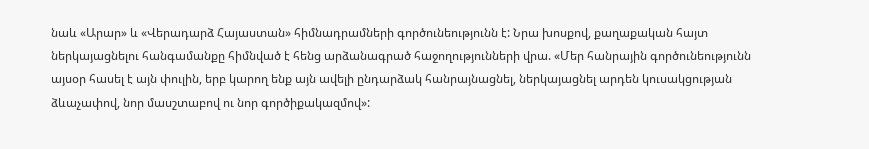նաև «Արար» և «Վերադարձ Հայաստան» հիմնադրամների գործունեությունն է: Նրա խոսքով, քաղաքական հայտ ներկայացնելու հանգամանքը հիմնված է հենց արձանագրած հաջողությունների վրա. «Մեր հանրային գործունեությունն այսօր հասել է այն փուլին, երբ կարող ենք այն ավելի ընդարձակ հանրայնացնել, ներկայացնել արդեն կուսակցության ձևաչափով, նոր մասշտաբով ու նոր գործիքակազմով»: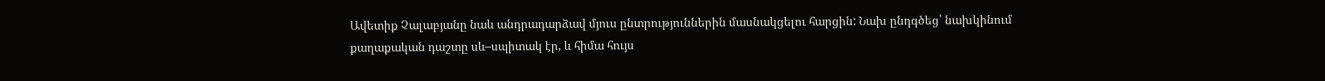Ավետիք Չալաբյանը նաև անդրադարձավ մյուս ընտրություններին մասնակցելու հարցին: Նախ ընդգծեց՝ նախկինում քաղաքական դաշտը սև–սպիտակ էր, և հիմա հույս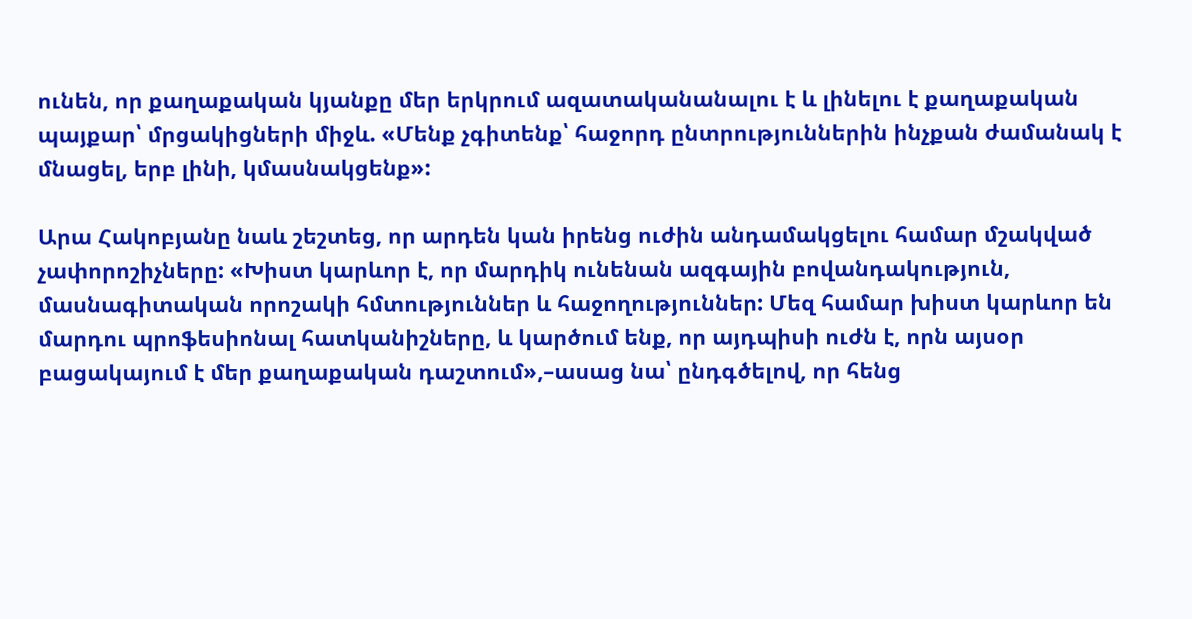ունեն, որ քաղաքական կյանքը մեր երկրում ազատականանալու է և լինելու է քաղաքական պայքար՝ մրցակիցների միջև. «Մենք չգիտենք՝ հաջորդ ընտրություններին ինչքան ժամանակ է մնացել, երբ լինի, կմասնակցենք»:

Արա Հակոբյանը նաև շեշտեց, որ արդեն կան իրենց ուժին անդամակցելու համար մշակված չափորոշիչները: «Խիստ կարևոր է, որ մարդիկ ունենան ազգային բովանդակություն, մասնագիտական որոշակի հմտություններ և հաջողություններ: Մեզ համար խիստ կարևոր են մարդու պրոֆեսիոնալ հատկանիշները, և կարծում ենք, որ այդպիսի ուժն է, որն այսօր բացակայում է մեր քաղաքական դաշտում»,–ասաց նա՝ ընդգծելով, որ հենց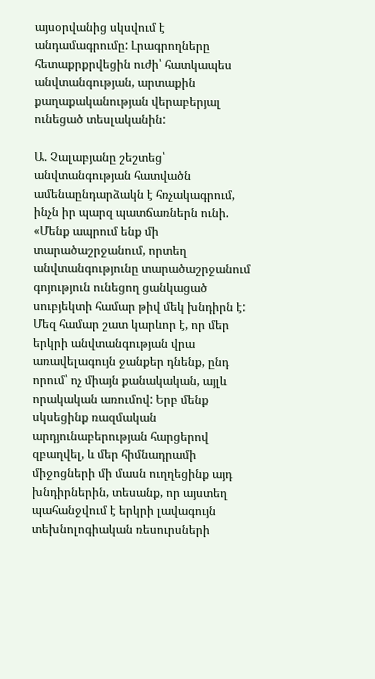այսօրվանից սկսվում է անդամագրումը: Լրագրողները հետաքրքրվեցին ուժի՝ հատկապես անվտանգության, արտաքին քաղաքականության վերաբերյալ ունեցած տեսլականին:

Ա. Չալաբյանը շեշտեց՝ անվտանգության հատվածն ամենաընդարձակն է հռչակագրում, ինչն իր պարզ պատճառներն ունի. «Մենք ապրում ենք մի տարածաշրջանում, որտեղ անվտանգությունը տարածաշրջանում գոյություն ունեցող ցանկացած սուբյեկտի համար թիվ մեկ խնդիրն է: Մեզ համար շատ կարևոր է, որ մեր երկրի անվտանգության վրա առավելագույն ջանքեր դնենք, ընդ որում՝ ոչ միայն քանակական, այլև որակական առումով: Երբ մենք սկսեցինք ռազմական արդյունաբերության հարցերով զբաղվել, և մեր հիմնադրամի միջոցների մի մասն ուղղեցինք այդ խնդիրներին, տեսանք, որ այստեղ պահանջվում է երկրի լավագույն տեխնոլոգիական ռեսուրսների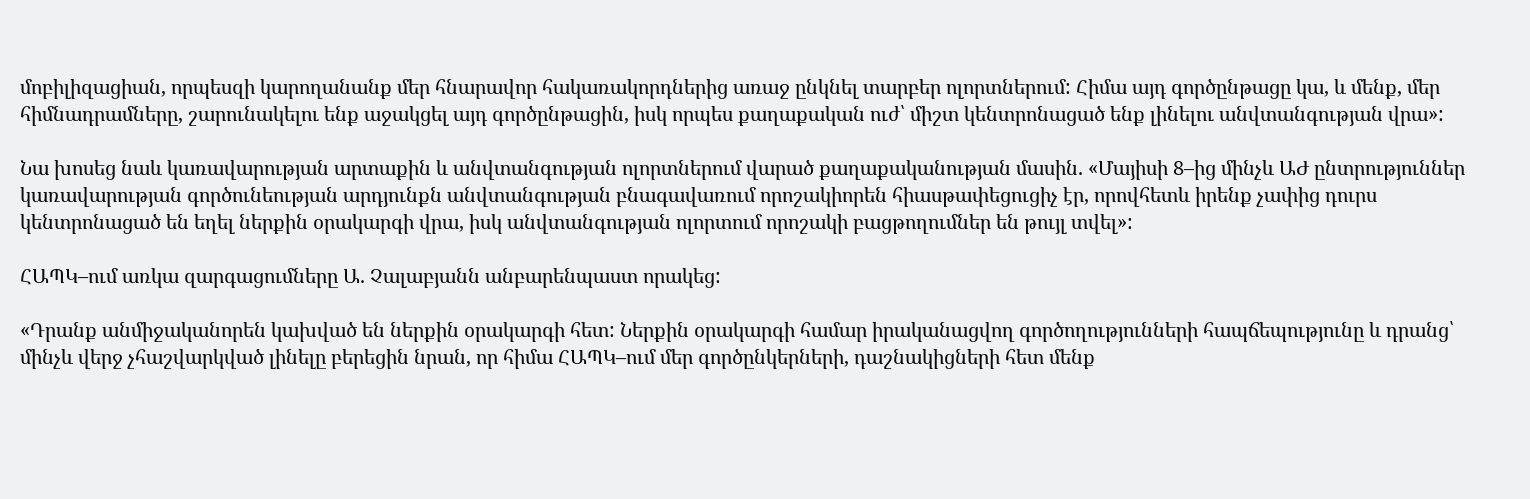մոբիլիզացիան, որպեսզի կարողանանք մեր հնարավոր հակառակորդներից առաջ ընկնել տարբեր ոլորտներում: Հիմա այդ գործընթացը կա, և մենք, մեր հիմնադրամները, շարունակելու ենք աջակցել այդ գործընթացին, իսկ որպես քաղաքական ուժ՝ միշտ կենտրոնացած ենք լինելու անվտանգության վրա»:

Նա խոսեց նաև կառավարության արտաքին և անվտանգության ոլորտներում վարած քաղաքականության մասին. «Մայիսի 8–ից մինչև ԱԺ ընտրություններ կառավարության գործունեության արդյունքն անվտանգության բնագավառում որոշակիորեն հիասթափեցուցիչ էր, որովհետև իրենք չափից դուրս կենտրոնացած են եղել ներքին օրակարգի վրա, իսկ անվտանգության ոլորտում որոշակի բացթողումներ են թույլ տվել»:

ՀԱՊԿ–ում առկա զարգացումները Ա. Չալաբյանն անբարենպաստ որակեց:

«Դրանք անմիջականորեն կախված են ներքին օրակարգի հետ: Ներքին օրակարգի համար իրականացվող գործողությունների հապճեպությունը և դրանց՝ մինչև վերջ չհաշվարկված լինելը բերեցին նրան, որ հիմա ՀԱՊԿ–ում մեր գործընկերների, դաշնակիցների հետ մենք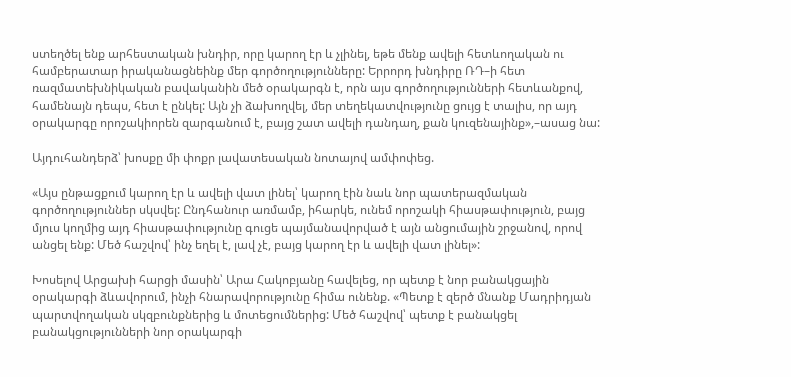ստեղծել ենք արհեստական խնդիր, որը կարող էր և չլինել, եթե մենք ավելի հետևողական ու համբերատար իրականացնեինք մեր գործողությունները: Երրորդ խնդիրը ՌԴ–ի հետ ռազմատեխնիկական բավականին մեծ օրակարգն է, որն այս գործողությունների հետևանքով, համենայն դեպս, հետ է ընկել: Այն չի ձախողվել, մեր տեղեկատվությունը ցույց է տալիս, որ այդ օրակարգը որոշակիորեն զարգանում է, բայց շատ ավելի դանդաղ, քան կուզենայինք»,–ասաց նա:

Այդուհանդերձ՝ խոսքը մի փոքր լավատեսական նոտայով ամփոփեց.

«Այս ընթացքում կարող էր և ավելի վատ լինել՝ կարող էին նաև նոր պատերազմական գործողություններ սկսվել: Ընդհանուր առմամբ, իհարկե, ունեմ որոշակի հիասթափություն, բայց մյուս կողմից այդ հիասթափությունը գուցե պայմանավորված է այն անցումային շրջանով, որով անցել ենք: Մեծ հաշվով՝ ինչ եղել է, լավ չէ, բայց կարող էր և ավելի վատ լինել»:

Խոսելով Արցախի հարցի մասին՝ Արա Հակոբյանը հավելեց, որ պետք է նոր բանակցային օրակարգի ձևավորում, ինչի հնարավորությունը հիմա ունենք. «Պետք է զերծ մնանք Մադրիդյան պարտվողական սկզբունքներից և մոտեցումներից: Մեծ հաշվով՝ պետք է բանակցել բանակցությունների նոր օրակարգի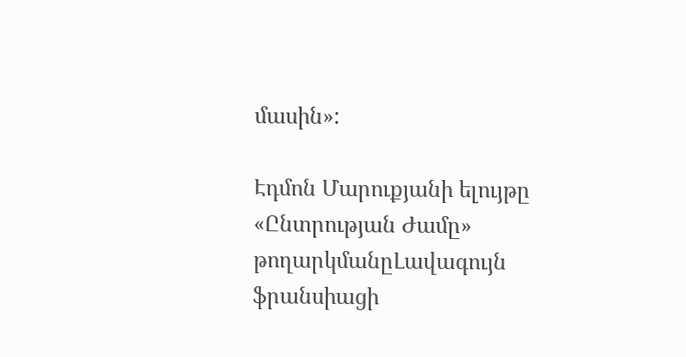մասին»:

Էդմոն Մարուքյանի ելույթը «Ընտրության Ժամը» թողարկմանըԼավագույն ֆրանսիացի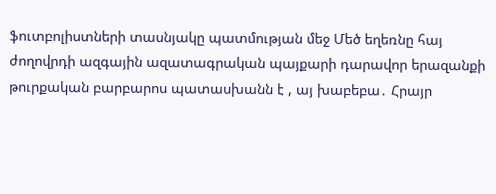ֆուտբոլիստների տասնյակը պատմության մեջ Մեծ եղեռնը հայ ժողովրդի ազգային ազատագրական պայքարի դարավոր երազանքի թուրքական բարբարոս պատասխանն է , այ խաբեբա․ Հրայր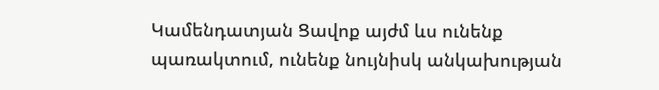Կամենդատյան Ցավոք այժմ ևս ունենք պառակտում, ունենք նույնիսկ անկախության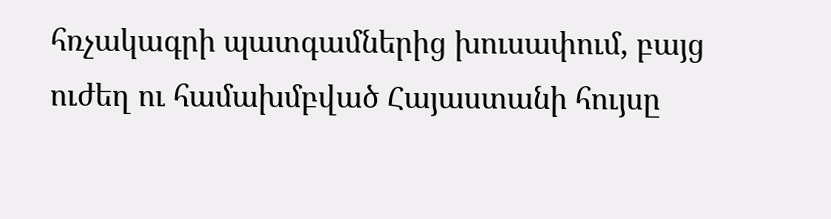հռչակագրի պատգամներից խուսափում, բայց ուժեղ ու համախմբված Հայաստանի հույսը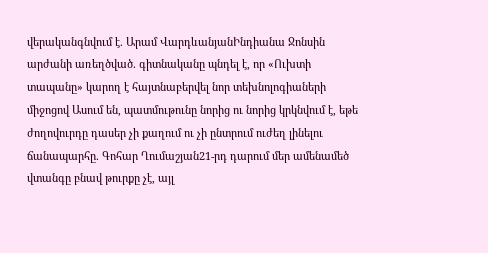վերականգնվում է. Արամ ՎարդևանյանԻնդիանա Ջոնսին արժանի առեղծված. գիտնականը պնդել է, որ «Ուխտի տապանը» կարող է հայտնաբերվել նոր տեխնոլոգիաների միջոցով Ասում են, պատմութունը նորից ու նորից կրկնվում է, եթե ժողովուրդը դասեր չի քաղում ու չի ընտրում ուժեղ լինելու ճանապարհը. Գոհար Ղումաշյան21-րդ դարում մեր ամենամեծ վտանգը բնավ թուրքը չէ, այլ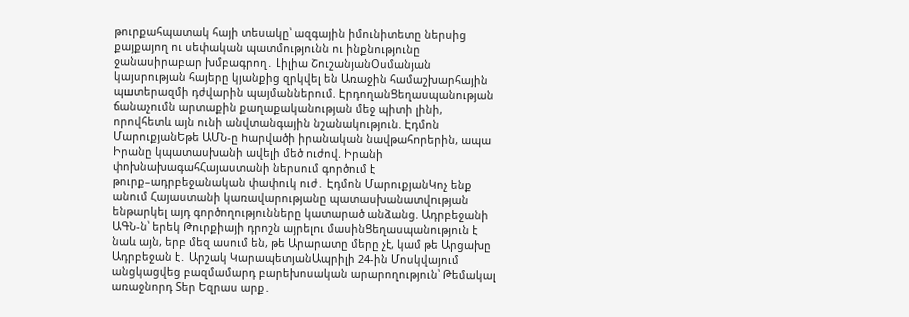թուրքահպատակ հայի տեսակը՝ ազգային իմունիտետը ներսից քայքայող ու սեփական պատմությունն ու ինքնությունը ջանասիրաբար խմբագրող․ Լիլիա ՇուշանյանՕսմանյան կայսրության հայերը կյանքից զրկվել են Առաջին համաշխարհային պшտերազմի դժվարին պայմաններում. ԷրդողանՑեղասպանության ճանաչումն արտաքին քաղաքականության մեջ պիտի լինի, որովհետև այն ունի անվտանգային նշանակություն. Էդմոն ՄարուքյանԵթե ԱՄՆ-ը hարվածի իրանական նավթահnրերին, ապա Իրանը կպատասխանի ավելի մեծ nւժով. Իրանի փոխնախագահՀայաստանի ներսում գործում է թուրք–ադրբեջանական փափուկ ուժ․ Էդմոն ՄարուքյանԿոչ ենք անում Հայաստանի կառավարությանը պատասխանատվnւթյան ենթարկել այդ գործողությունները կատարած անձանց. Ադրբեջանի ԱԳՆ-ն՝ երեկ Թուրքիայի դրոշն այրելnւ մասինՑեղասպանություն է նաև այն, երբ մեզ ասում են, թե Արարատը մերը չէ, կամ թե Արցախը Ադրբեջան է․ Արշակ ԿարապետյանԱպրիլի 24-ին Մոսկվայում անցկացվեց բազմամարդ բարեխոսական արարողություն՝ Թեմակալ առաջնորդ Տեր Եզրաս արք․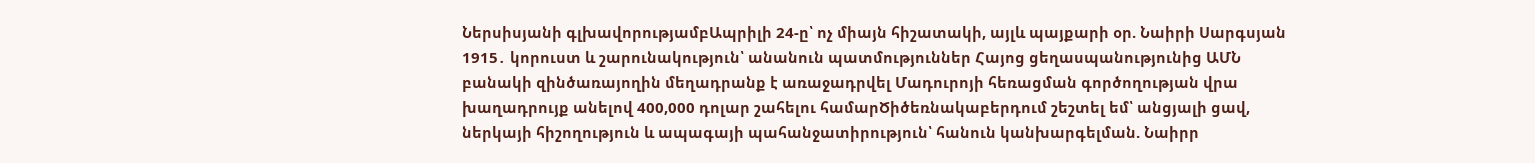Ներսիսյանի գլխավորությամբԱպրիլի 24-ը՝ ոչ միայն հիշատակի, այլև պայքարի օր. Նաիրի Սարգսյան 1915․ կորուստ և շարունակություն՝ անանուն պատմություններ Հայոց ցեղասպանությունից ԱՄՆ բանակի զինծառայողին մեղադրանք է առաջադրվել Մադուրոյի հեռացման գործողության վրա խաղադրույք անելով 400,000 դոլար շահելու համարԾիծեռնակաբերդում շեշտել եմ՝ անցյալի ցավ, ներկայի հիշողություն և ապագայի պահանջատիրություն՝ հանուն կանխարգելման. Նաիրր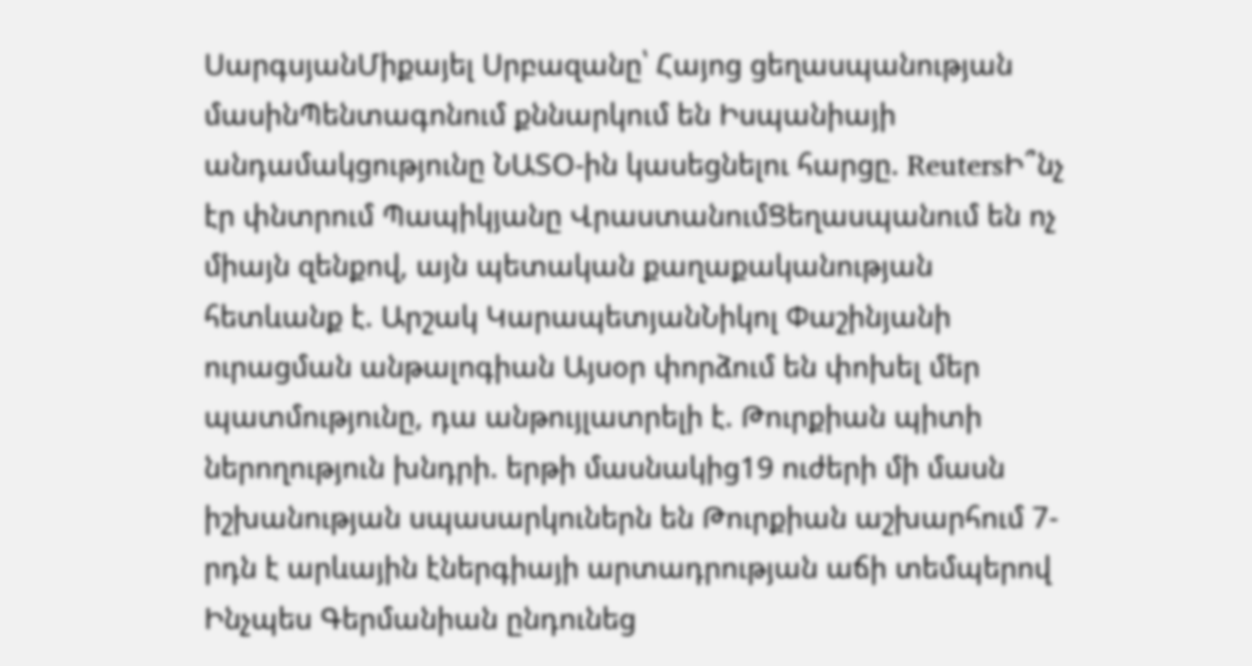ՍարգսյանՄիքայել Սրբազանը՝ Հայոց ցեղասպանության մասինՊենտագոնում քննարկում են Իսպանիայի անդամակցությունը ՆԱՏՕ-ին կասեցնելու հարցը. ReutersԻ՞նչ էր փնտրում Պապիկյանը ՎրաստանումՑեղասպանում են ոչ միայն զենքով, այն պետական քաղաքականության հետևանք է. Արշակ ԿարապետյանՆիկոլ Փաշինյանի ուրացման անթալոգիան Այսօր փորձում են փոխել մեր պատմությունը, դա անթույլատրելի է. Թուրքիան պիտի ներողություն խնդրի. երթի մասնակից19 ուժերի մի մասն իշխանության սպասարկուներն են Թուրքիան աշխարհում 7-րդն է արևային էներգիայի արտադրության աճի տեմպերով Ինչպես Գերմանիան ընդունեց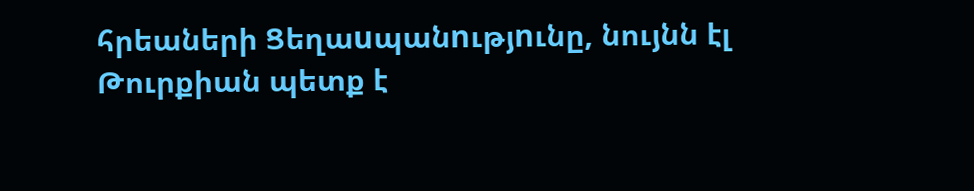հրեաների Ցեղաuպանnւթյnւնը, նույնն էլ Թուրքիան պետք է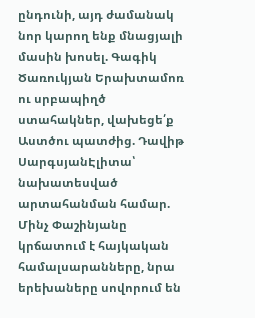ընդունի, այդ ժամանակ նոր կարող ենք մնացյալի մասին խոսել. Գագիկ Ծառուկյան Երախտամոռ ու սրբապիղծ ստահակներ, վախեցե՛ք Աստծու պատժից. Դավիթ ՍարգսյանԷլիտա՝ նախատեսված արտահանման համար. Մինչ Փաշինյանը կրճատում է հայկական համալսարանները, նրա երեխաները սովորում են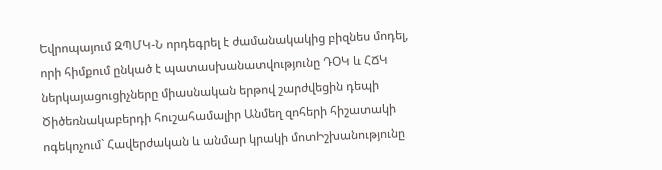Եվրոպայում ԶՊՄԿ-Ն որդեգրել է ժամանակակից բիզնես մոդել, որի հիմքում ընկած է պատասխանատվությունը ԴՕԿ և ՀՃԿ ներկայացուցիչները միասնական երթով շարժվեցին դեպի Ծիծեռնակաբերդի հուշահամալիր Անմեղ զոհերի հիշատակի ոգեկոչում` Հավերժական և անմար կրակի մոտԻշխանությունը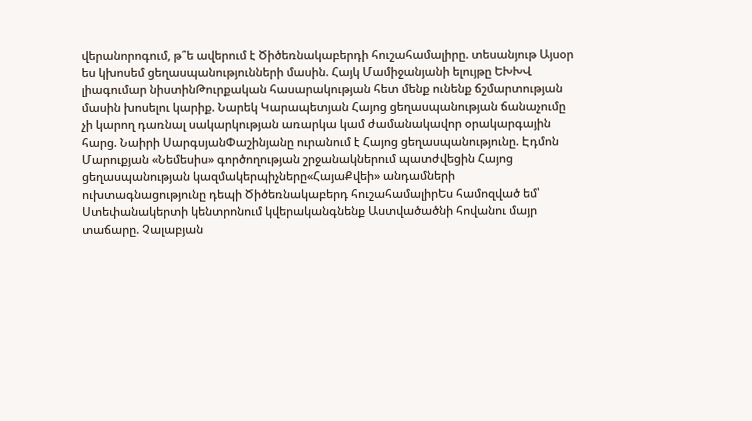վերանորոգում, թ՞ե ավերում է Ծիծեռնակաբերդի հուշահամալիրը. տեսանյութ Այսօր ես կխոսեմ ցեղասպանությունների մասին. Հայկ Մամիջանյանի ելույթը ԵԽԽՎ լիագումար նիստինԹուրքական հասարակության հետ մենք ունենք ճշմարտության մասին խոսելու կարիք. Նարեկ Կարապետյան Հայոց ցեղասպանության ճանաչումը չի կարող դառնալ սակարկության առարկա կամ ժամանակավոր օրակարգային հարց. Նաիրի ՍարգսյանՓաշինյանը ուրանում է Հայոց ցեղասպանությունը. Էդմոն Մարուքյան «Նեմեսիս» գործողության շրջանակներում պատժվեցին Հայոց ցեղասպանության կազմակերպիչները«ՀայաՔվեի» անդամների ուխտագնացությունը դեպի Ծիծեռնակաբերդ հուշահամալիրԵս համոզված եմ՝ Ստեփանակերտի կենտրոնում կվերականգնենք Աստվածածնի հովանու մայր տաճարը. Չալաբյան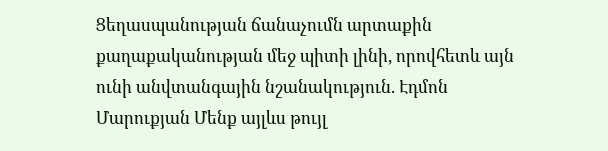Ցեղասպանության ճանաչումն արտաքին քաղաքականության մեջ պիտի լինի, որովհետև այն ունի անվտանգային նշանակություն. Էդմոն Մարուքյան Մենք այլևս թույլ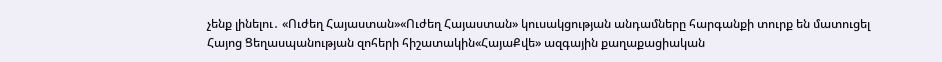չենք լինելու․ «Ուժեղ Հայաստան»«Ուժեղ Հայաստան» կուսակցության անդամները հարգանքի տուրք են մատուցել Հայոց Ցեղասպանության զոհերի հիշատակին«ՀայաՔվե» ազգային քաղաքացիական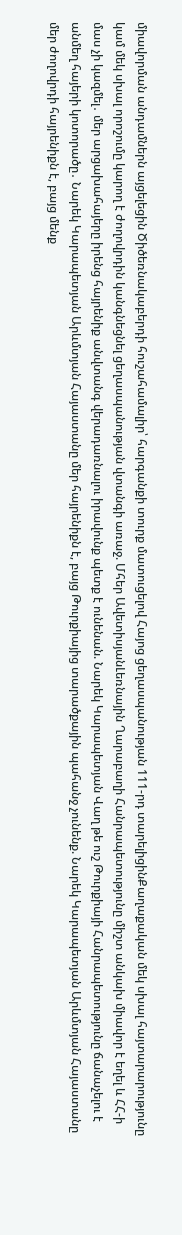միավորման անդամներն այցելեցին Ծիծեռնակաբերդի հուշահամալիր՝ հարգանքի տուրք մատուցելով Հայոց ցեղասպանության 111-րդ տարելիցինՔաղաքական մեկ սխալ հայտարարությունը կամ մեկ սխալ որոշումը կարող է ժողովրդին կանգնեցնել ցեղասպանության վտանգի առաջ. Մհեր ԱվետիսյանԼեռնային Ղարաբաղի Հանրապետությունը միշտ անկախ միավոր է եղել և ՀՀ-ի մաս չի կազմել․ մեր արցախահայերը իրենց հայրենիք անվտանգ վերադառնալու իրավունք պետք է ունենան. Նարեկ Կարապետյան Վաղ թե ուշ Թուրքիայի Հանրապետությունը ճանաչելու է անմեղ հայերի կոտորածը․ Նարեկ Կարապետյան Արևմտյան Հայաստանը մեր հայրենիքն է, բայց Թուրքիայից տարածքային պահանջ չունենք. Նարեկ Կարապետյան Արևմտյան Հայաստանը մեր ժողովրդի հայրենիքն է, բայց մենք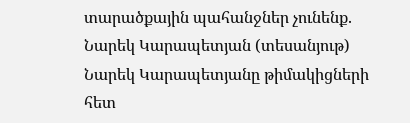տարածքային պահանջներ չունենք. Նարեկ Կարապետյան (տեսանյութ) Նարեկ Կարապետյանը թիմակիցների հետ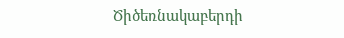Ծիծեռնակաբերդի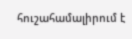հուշահամալիրում է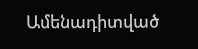Ամենադիտված